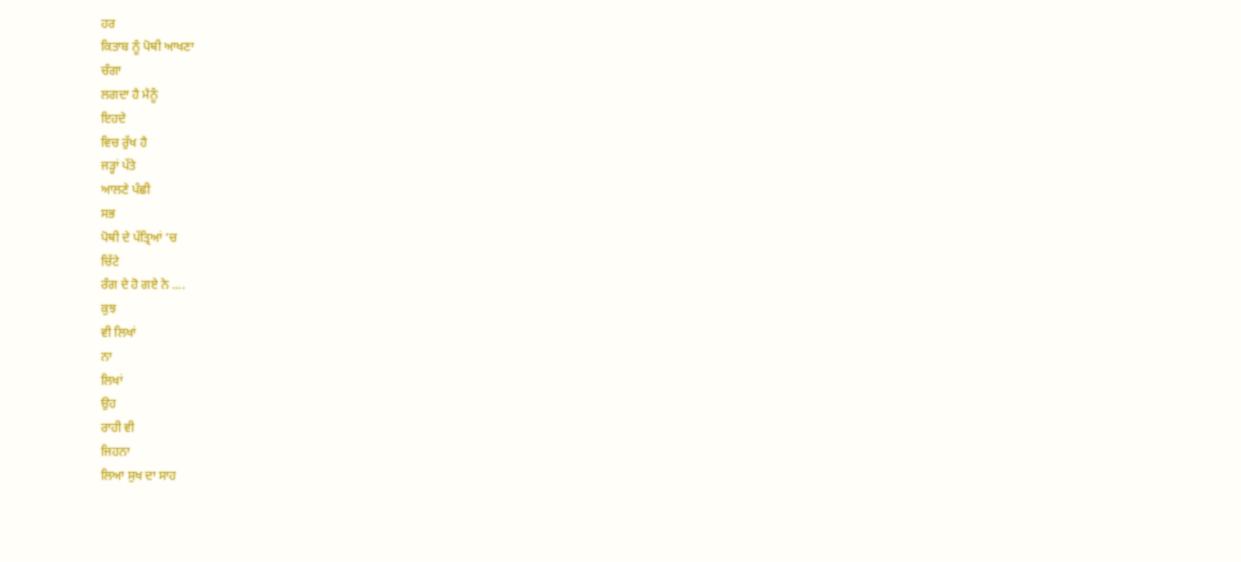ਹਰ
ਕਿਤਾਬ ਨੂੰ ਪੋਥੀ ਆਖਣਾ
ਚੰਗਾ
ਲਗਦਾ ਹੈ ਮੈਨੂੰ
ਇਹਦੇ
ਵਿਚ ਰੁੱਖ ਹੈ
ਜੜ੍ਹਾਂ ਪੱਤੇ
ਆਲਣੇ ਪੰਛੀ
ਸਭ
ਪੋਥੀ ਦੇ ਪੱਤ੍ਰਿਆਂ ‘ਚ
ਚਿੱਟੇ
ਰੰਗ ਦੇ ਹੋ ਗਏ ਨੇ ....
ਕੁਝ
ਵੀ ਲਿਖਾਂ
ਨਾ
ਲਿਖਾਂ
ਉਹ
ਰਾਹੀ ਵੀ
ਜਿਹਨਾ
ਲਿਆ ਸੁਖ ਦਾ ਸਾਹ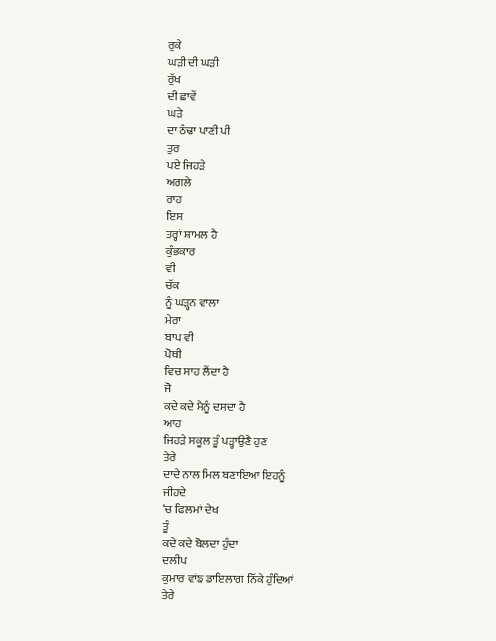ਰੁਕੇ
ਘੜੀ ਦੀ ਘੜੀ
ਰੁੱਖ
ਦੀ ਛਾਵੇਂ
ਘੜੇ
ਦਾ ਠੰਢਾ ਪਾਣੀ ਪੀ
ਤੁਰ
ਪਏ ਜਿਹੜੇ
ਅਗਲੇ
ਰਾਹ
ਇਸ
ਤਰ੍ਹਾਂ ਸ਼ਾਮਲ ਹੈ
ਕੁੰਭਕਾਰ
ਵੀ
ਚੱਕ
ਨੂੰ ਘੜ੍ਹਨ ਵਾਲਾ
ਮੇਰਾ
ਬਾਪ ਵੀ
ਪੋਥੀ
ਵਿਚ ਸਾਹ ਲੈਂਦਾ ਹੈ
ਜੋ
ਕਦੇ ਕਦੇ ਮੈਨੂੰ ਦਸਦਾ ਹੈ
ਆਹ
ਜਿਹੜੇ ਸਕੂਲ ਤੂੰ ਪੜ੍ਹਾਉਣੈ ਹੁਣ
ਤੇਰੇ
ਦਾਦੇ ਨਾਲ ਮਿਲ ਬਣਾਇਆ ਇਹਨੂੰ
ਜੀਹਦੇ
‘ਚ ਫਿਲਮਾਂ ਦੇਖ
ਤੂੰ
ਕਦੇ ਕਦੇ ਬੋਲਦਾ ਹੁੰਦਾ
ਦਲੀਪ
ਕੁਮਾਰ ਵਾਂਙ ਡਾਇਲਾਗ ਨਿੱਕੇ ਹੁੰਦਿਆਂ
ਤੇਰੇ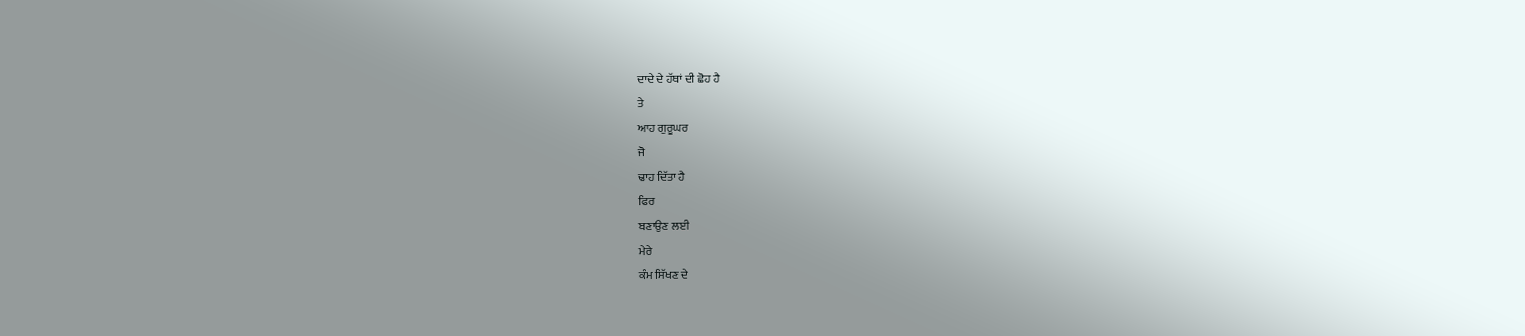ਦਾਦੇ ਦੇ ਹੱਥਾਂ ਦੀ ਛੋਹ ਹੈ
ਤੇ
ਆਹ ਗੁਰੂਘਰ
ਜੋ
ਢਾਹ ਦਿੱਤਾ ਹੈ
ਫਿਰ
ਬਣਾਉਣ ਲਈ
ਮੇਰੇ
ਕੰਮ ਸਿੱਖਣ ਦੇ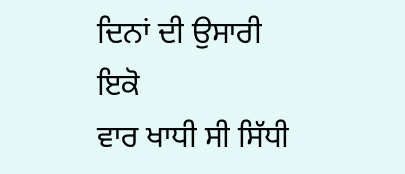ਦਿਨਾਂ ਦੀ ਉਸਾਰੀ
ਇਕੋ
ਵਾਰ ਖਾਧੀ ਸੀ ਸਿੱਧੀ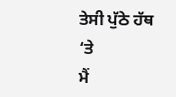ਤੇਸੀ ਪੁੱਠੇ ਹੱਥ ‘ਤੇ
ਮੈਂ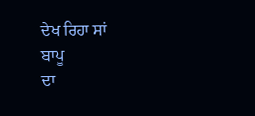ਦੇਖ ਰਿਹਾ ਸਾਂ
ਬਾਪੂ
ਦਾ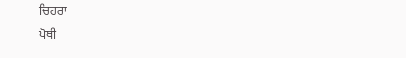ਚਿਹਰਾ
ਪੋਥੀ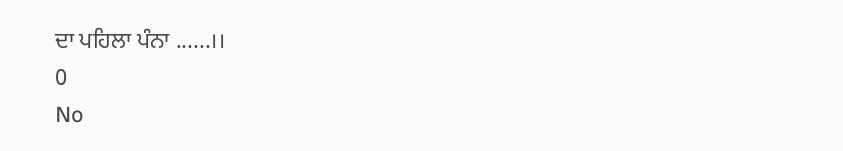ਦਾ ਪਹਿਲਾ ਪੰਨਾ ......।।
0
No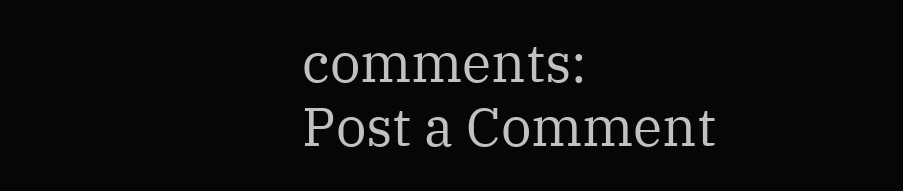comments:
Post a Comment